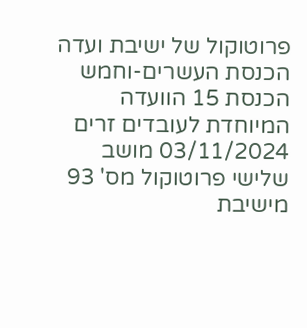פרוטוקול של ישיבת ועדה הכנסת העשרים-וחמש הכנסת 15 הוועדה המיוחדת לעובדים זרים 03/11/2024 מושב שלישי פרוטוקול מס' 93 מישיבת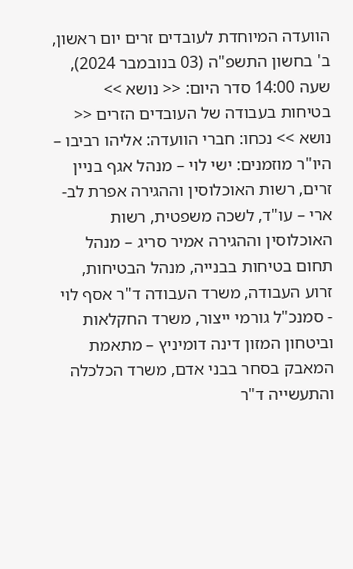הוועדה המיוחדת לעובדים זרים יום ראשון, ב' בחשון התשפ"ה (03 בנובמבר 2024), שעה 14:00 סדר היום: << נושא >> בטיחות בעבודה של העובדים הזרים << נושא >> נכחו: חברי הוועדה: אליהו רביבו – היו"ר מוזמנים: ישי לוי – מנהל אגף בניין זרים, רשות האוכלוסין וההגירה אפרת לב-ארי – עו"ד, לשכה משפטית, רשות האוכלוסין וההגירה אמיר סריג – מנהל תחום בטיחות בבנייה, מנהל הבטיחות, זרוע העבודה, משרד העבודה ד"ר אסף לוי - סמנכ"ל גורמי ייצור, משרד החקלאות וביטחון המזון דינה דומיניץ – מתאמת המאבק בסחר בבני אדם, משרד הכלכלה והתעשייה ד"ר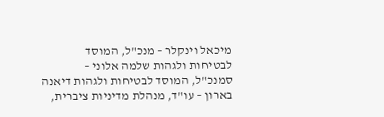מיכאל וינקלר – מנכ"ל, המוסד לבטיחות ולגהות שלמה אלוני – סמנכ"ל, המוסד לבטיחות ולגהות דיאנה בארון – עו"ד, מנהלת מדיניות ציברית,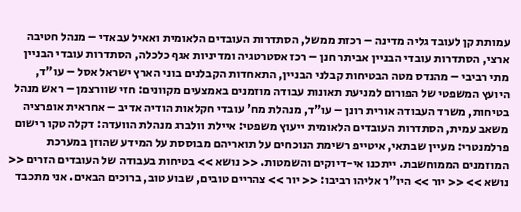עמותת קן לעובד גליה מדינה – רכזת ממשל, הסתדרות העובדים הלאומית ואאיל עבאדי – מנהל חטיבה ארצי, הסתדרות עובדי הבניין אביתר חנן – רכז אסטרטגיה ומדיניות אגף כלכלה, הסתדרות עובדי הבניין מתי רביבי – מהנדס מטה הבטיחות קבלני הבניין, התאחדות הקבלנים בוני הארץ ישראל אסל – עו"ד, היועץ המשפטי של הפורום למניעת תאונות עבודה מוזמנים באמצעים מקוונים: חזי שוורצמן – ראש מנהל בטיחות, משרד העבודה אורית רונן – עו"ד, מנהלת מח' עובדי חקלאות הודיה אדיב – אחראית אופרציה משאב עמית, הסתדרות העובדים הלאומית ייעוץ משפטי: איילת וולברג מנהלת הוועדה: דקלה טקו רישום פרלמנטרי: מעיין שבתאי, איטייפ רשימת הנוכחים על תואריהם מבוססת על המידע שהוזן במערכת המוזמנים הממוחשבת. ייתכנו אי-דיוקים והשמטות. << נושא >> בטיחות בעבודה של העובדים הזרים << נושא >> << יור >> היו"ר אליהו רביבו: << יור >> צהריים טובים, שבוע טוב, ברוכים הבאים. אני מתכבד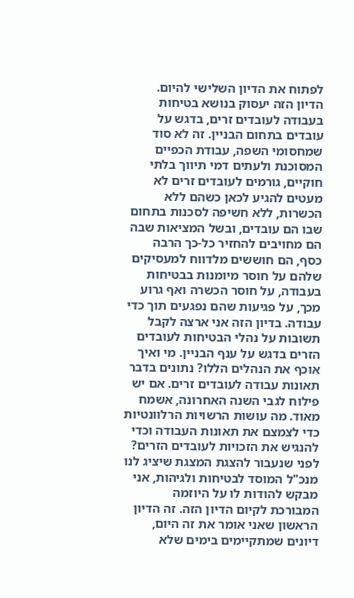לפתוח את הדיון השלישי להיום. הדיון הזה יעסוק בנושא בטיחות בעבודה לעובדים זרים, בדגש על עובדים בתחום הבניין. זה לא סוד שמחסומי השפה, עבודת הכפיים המסוכנת ולעתים דמי תיווך בלתי חוקיים, גורמים לעובדים זרים לא מעטים להגיע לכאן כשהם ללא הכשרות, ללא חשיפה לסכנות בתחום שבו הם עובדים, ובשל המציאות שבה הם מחויבים להחזיר כל-כך הרבה כסף, הם חוששים מלדווח למעסיקים שלהם על חוסר מיומנות בבטיחות בעבודה, על חוסר הכשרה ואף גרוע מכך, על פגיעות שהם נפגעים תוך כדי עבודה. בדיון הזה אני ארצה לקבל תשובות על נהלי הבטיחות לעובדים הזרים בדגש על ענף הבניין. מי ואיך אוכף את הנהלים הללו? נתונים בדבר תאונות עבודה לעובדים זרים. אם יש פילוח לגבי השנה האחרונה, אשמח מאוד. מה עושות הרשויות הרלוונטיות כדי לצמצם את תאונות העבודה וכדי להנגיש את הזכויות לעובדים הזרים? לפני שנעבור להצגת המצגת שיציג לנו מנכ"ל המוסד לבטיחות ולגיהות, אני מבקש להודות לו על היוזמה המבורכת לקיום הדיון הזה. זה הדיון הראשון שאני אומר את זה היום, דיונים שמתקיימים בימים שלא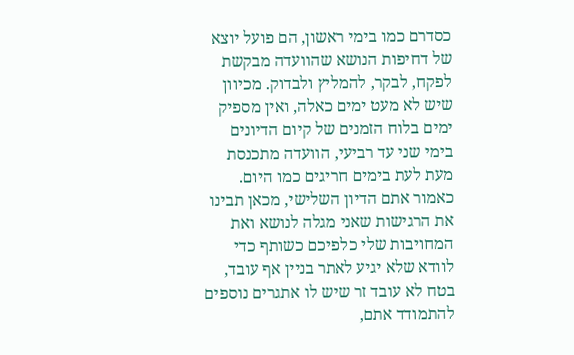כסדרם כמו בימי ראשון, הם פועל יוצא של דחיפות הנושא שהוועדה מבקשת לפקח, לבקר, להמליץ ולבדוק. מכיוון שיש לא מעט ימים כאלה, ואין מספיק ימים בלוח הזמנים של קיום הדיונים בימי שני עד רביעי, הוועדה מתכנסת מעת לעת בימים חריגים כמו היום. כאמור אתם הדיון השלישי, מכאן תבינו את הרגישות שאני מגלה לנושא ואת המחויבות שלי כלפיכם כשותף כדי לוודא שלא יגיע לאתר בניין אף עובד, בטח לא עובד זר שיש לו אתגרים נוספים להתמודד אתם,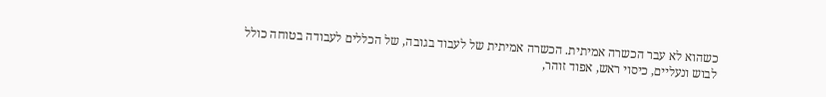כשהוא לא עבר הכשרה אמיתית. הכשרה אמיתית של לעבוד בגובה, של הכללים לעבודה בטוחה כולל לבוש ונעליים, כיסוי ראש, אפוד זוהר,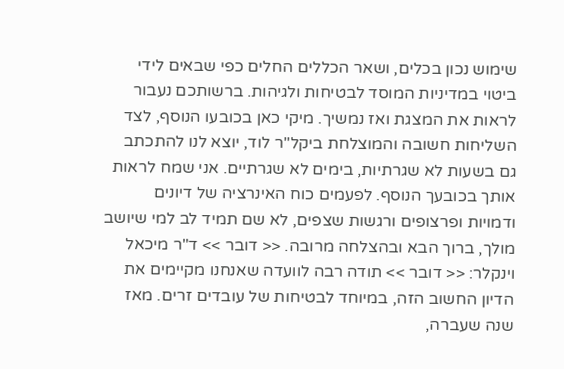שימוש נכון בכלים, ושאר הכללים החלים כפי שבאים לידי ביטוי במדיניות המוסד לבטיחות ולגיהות. ברשותכם נעבור לראות את המצגת ואז נמשיך. מיקי כאן בכובעו הנוסף, לצד השליחות חשובה והמוצלחת ביקל"ר לוד, יוצא לנו להתכתב גם בשעות לא שגרתיות, בימים לא שגרתיים. אני שמח לראות אותך בכובעך הנוסף. לפעמים כוח האינרציה של דיונים ודמויות ופרצופים ורגשות שצפים, לא שם תמיד לב למי שיושב מולך, ברוך הבא ובהצלחה מרובה. << דובר >> ד"ר מיכאל וינקלר: << דובר >> תודה רבה לוועדה שאנחנו מקיימים את הדיון החשוב הזה, במיוחד לבטיחות של עובדים זרים. מאז שנה שעברה,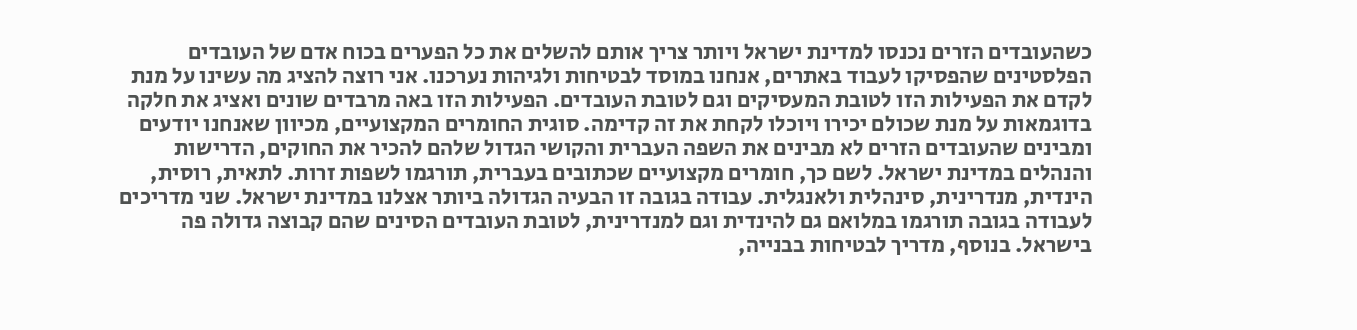כשהעובדים הזרים נכנסו למדינת ישראל ויותר צריך אותם להשלים את כל הפערים בכוח אדם של העובדים הפלסטינים שהפסיקו לעבוד באתרים, אנחנו במוסד לבטיחות ולגיהות נערכנו. אני רוצה להציג מה עשינו על מנת לקדם את הפעילות הזו לטובת המעסיקים וגם לטובת העובדים. הפעילות הזו באה מרבדים שונים ואציג את חלקה בדוגמאות על מנת שכולם יכירו ויוכלו לקחת את זה קדימה. סוגית החומרים המקצועיים, מכיוון שאנחנו יודעים ומבינים שהעובדים הזרים לא מבינים את השפה העברית והקושי הגדול שלהם להכיר את החוקים, הדרישות והנהלים במדינת ישראל. לשם כך, חומרים מקצועיים שכתובים בעברית, תורגמו לשפות זרות. לתאית, רוסית, הינדית, מנדרינית, סינהלית ולאנגלית. עבודה בגובה זו הבעיה הגדולה ביותר אצלנו במדינת ישראל. שני מדריכים לעבודה בגובה תורגמו במלואם גם להינדית וגם למנדרינית, לטובת העובדים הסינים שהם קבוצה גדולה פה בישראל. בנוסף, מדריך לבטיחות בבנייה,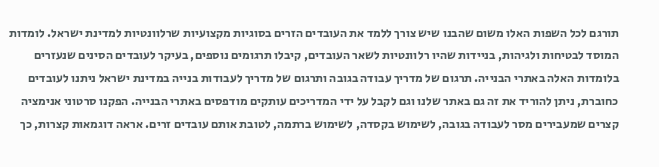תורגם לכל השפות האלו משום שהבנו שיש צורך ללמד את העובדים הזרים בסוגיות מקצועיות שרלוונטיות למדינת ישראל. לומדות המוסד לבטיחות ולגיהות, בניידות שהיו רלוונטיות לשאר העובדים, קיבלו תרגומים נוספים, בעיקר לעובדים הסינים שנעזרים בלומדות האלה באתרי הבנייה. תרגום של מדריך עבודה בגובה ותרגום של מדריך לעבודות בנייה במדינת ישראל ניתנו לעובדים כחוברת, ניתן להוריד את זה גם באתר שלנו וגם לקבל על ידי המדריכים עותקים מודפסים באתרי הבנייה. הפקנו סרטוני אנימציה קצרים שמעבירים מסר לעבודה בגובה, לשימוש בקסדה, לשימוש ברתמה, לטובת אותם עובדים זרים. אראה דוגמאות קצרות, כך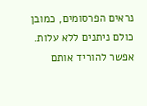נראים הפרסומים, כמובן כולם ניתנים ללא עלות. אפשר להוריד אותם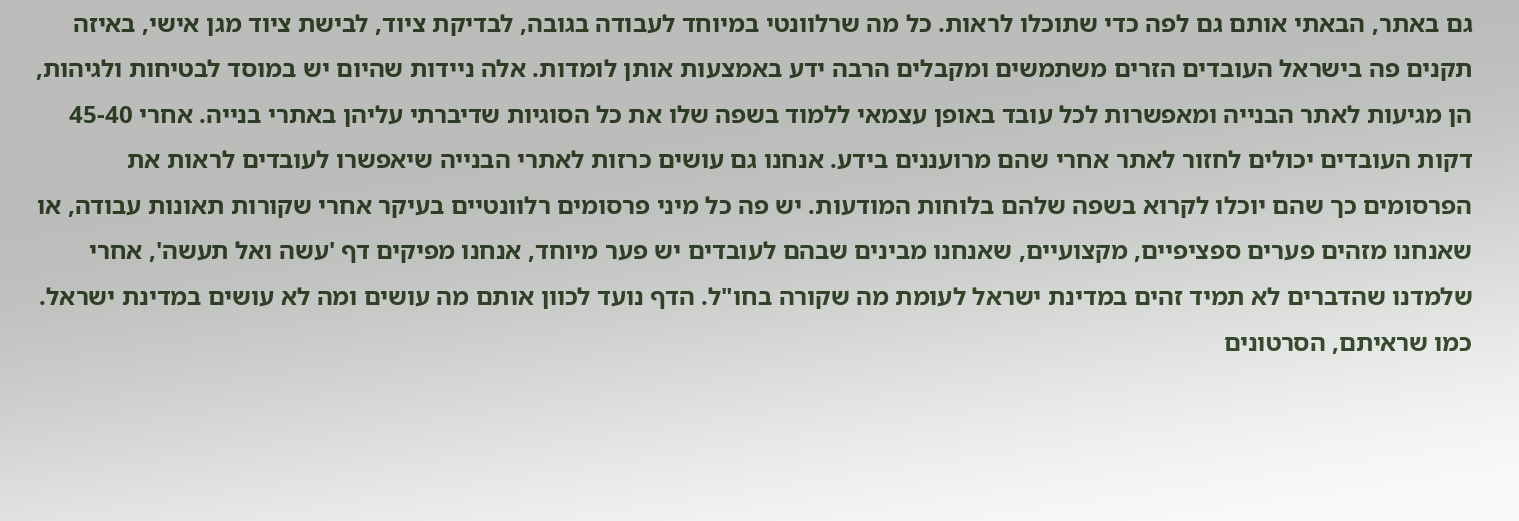גם באתר, הבאתי אותם גם לפה כדי שתוכלו לראות. כל מה שרלוונטי במיוחד לעבודה בגובה, לבדיקת ציוד, לבישת ציוד מגן אישי, באיזה תקנים פה בישראל העובדים הזרים משתמשים ומקבלים הרבה ידע באמצעות אותן לומדות. אלה ניידות שהיום יש במוסד לבטיחות ולגיהות, הן מגיעות לאתר הבנייה ומאפשרות לכל עובד באופן עצמאי ללמוד בשפה שלו את כל הסוגיות שדיברתי עליהן באתרי בנייה. אחרי 45-40 דקות העובדים יכולים לחזור לאתר אחרי שהם מרועננים בידע. אנחנו גם עושים כרזות לאתרי הבנייה שיאפשרו לעובדים לראות את הפרסומים כך שהם יוכלו לקרוא בשפה שלהם בלוחות המודעות. יש פה כל מיני פרסומים רלוונטיים בעיקר אחרי שקורות תאונות עבודה, או שאנחנו מזהים פערים ספציפיים, מקצועיים, שאנחנו מבינים שבהם לעובדים יש פער מיוחד, אנחנו מפיקים דף 'עשה ואל תעשה', אחרי שלמדנו שהדברים לא תמיד זהים במדינת ישראל לעומת מה שקורה בחו"ל. הדף נועד לכוון אותם מה עושים ומה לא עושים במדינת ישראל. כמו שראיתם, הסרטונים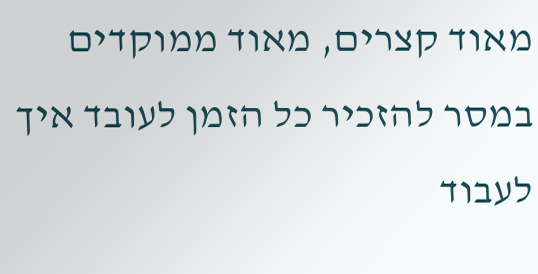מאוד קצרים, מאוד ממוקדים במסר להזכיר כל הזמן לעובד איך לעבוד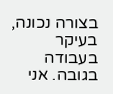בצורה נכונה, בעיקר בעבודה בגובה. אני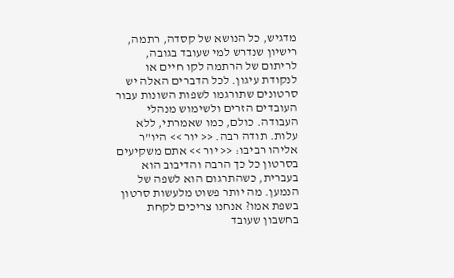מדגיש, כל הנושא של קסדה, רתמה, רישיון שנדרש למי שעובד בגובה, לריתום של הרתמה לקו חיים או לנקודת עיגון. לכל הדברים האלה יש סרטונים שתורגמו לשפות השונות עבור העובדים הזרים ולשימוש מנהלי העבודה. כולם, כמו שאמרתי, ללא עלות. תודה רבה. << יור >> היו"ר אליהו רביבו: << יור >> אתם משקיעים בסרטון כל כך הרבה והדיבוב הוא בעברית, כשהתרגום הוא לשפה של הנמען. מה יותר פשוט מלעשות סרטון בשפת אמו? אנחנו צריכים לקחת בחשבון שעובד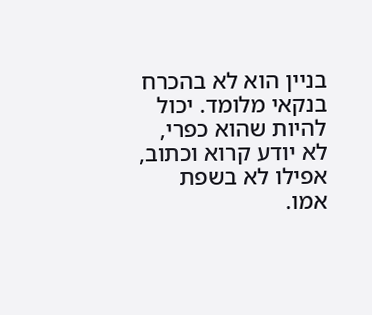בניין הוא לא בהכרח בנקאי מלומד. יכול להיות שהוא כפרי, לא יודע קרוא וכתוב, אפילו לא בשפת אמו.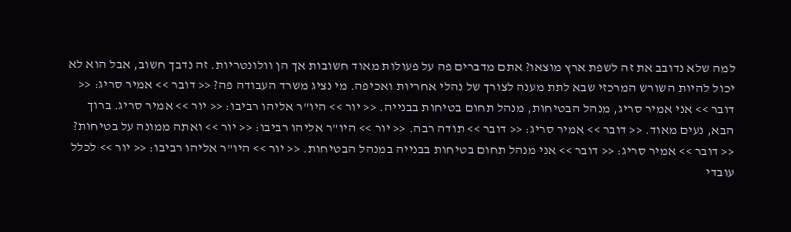למה שלא נדובב את זה לשפת ארץ מוצאו? אתם מדברים פה על פעולות מאוד חשובות אך הן וולונטריות. זה נדבך חשוב, אבל הוא לא יכול להיות השורש המרכזי שבא לתת מענה לצורך של נהלי אחריות ואכיפה. מי נציג משרד העבודה פה? << דובר >> אמיר סריג: << דובר >> אני אמיר סריג, מנהל הבטיחות, מנהל תחום בטיחות בבנייה. << יור >> היו"ר אליהו רביבו: << יור >> אמיר סריג. ברוך הבא, נעים מאוד. << דובר >> אמיר סריג: << דובר >> תודה רבה. << יור >> היו"ר אליהו רביבו: << יור >> ואתה ממונה על בטיחות? << דובר >> אמיר סריג: << דובר >> אני מנהל תחום בטיחות בבנייה במנהל הבטיחות. << יור >> היו"ר אליהו רביבו: << יור >> לכלל עובדי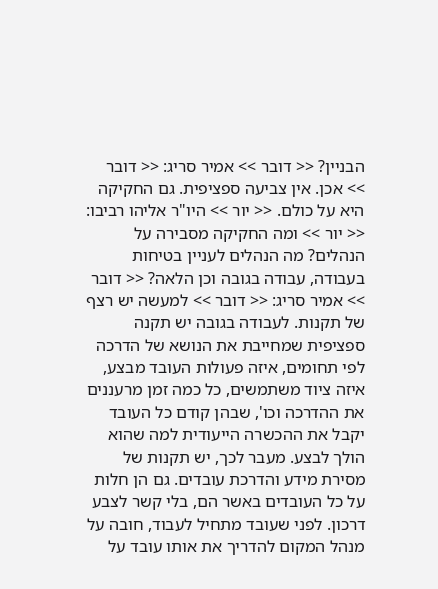הבניין? << דובר >> אמיר סריג: << דובר >> אכן. אין צביעה ספציפית. גם החקיקה היא על כולם. << יור >> היו"ר אליהו רביבו: << יור >> ומה החקיקה מסבירה על הנהלים? מה הנהלים לעניין בטיחות בעבודה, עבודה בגובה וכן הלאה? << דובר >> אמיר סריג: << דובר >> למעשה יש רצף של תקנות. לעבודה בגובה יש תקנה ספציפית שמחייבת את הנושא של הדרכה לפי תחומים, איזה פעולות העובד מבצע, איזה ציוד משתמשים, כל כמה זמן מרעננים את ההדרכה וכו', שבהן קודם כל העובד יקבל את ההכשרה הייעודית למה שהוא הולך לבצע. מעבר לכך, יש תקנות של מסירת מידע והדרכת עובדים. גם הן חלות על כל העובדים באשר הם, בלי קשר לצבע דרכון. לפני שעובד מתחיל לעבוד, חובה על מנהל המקום להדריך את אותו עובד על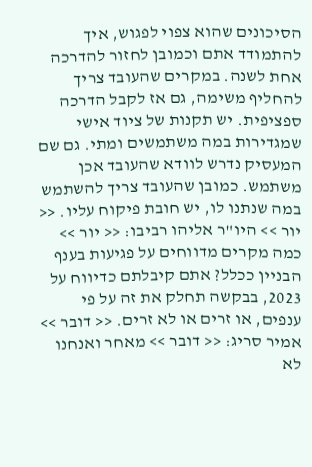הסיכונים שהוא צפוי לפגוש, איך להתמודד אתם וכמובן לחזור להדרכה אחת לשנה. במקרים שהעובד צריך להחליף משימה, גם אז לקבל הדרכה ספציפית. יש תקנות של ציוד אישי שמגדירות במה משתמשים ומתי. גם שם המעסיק נדרש לוודא שהעובד אכן משתמש. כמובן שהעובד צריך להשתמש במה שנתנו לו, יש חובת פיקוח עליו. << יור >> היו"ר אליהו רביבו: << יור >> כמה מקרים מדווחים על פגיעות בענף הבניין ככלל? אתם קיבלתם כדיווח על 2023, בבקשה תחלק את זה על פי ענפים, או זרים או לא זרים. << דובר >> אמיר סריג: << דובר >> מאחר ואנחנו לא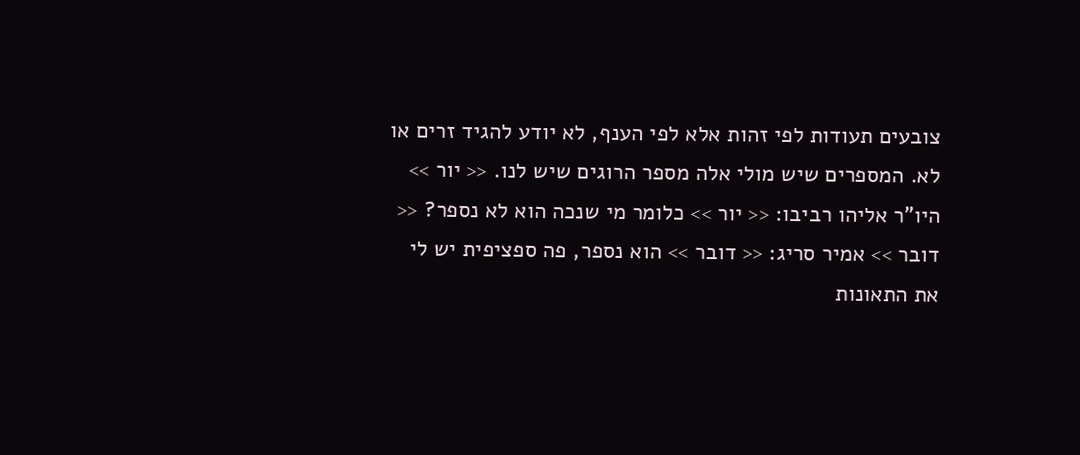צובעים תעודות לפי זהות אלא לפי הענף, לא יודע להגיד זרים או לא. המספרים שיש מולי אלה מספר הרוגים שיש לנו. << יור >> היו"ר אליהו רביבו: << יור >> כלומר מי שנכה הוא לא נספר? << דובר >> אמיר סריג: << דובר >> הוא נספר, פה ספציפית יש לי את התאונות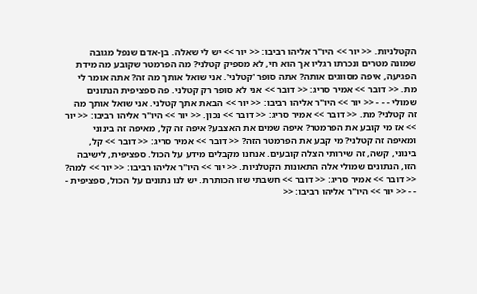הקטלניות. << יור >> היו"ר אליהו רביבו: << יור >> יש לי שאלה. בן-אדם שנפל מגובה שמונה מטרים ונכרתו רגליו אך הוא חי, לא מספיק קטלני? מה הפרמטר שקובע מה מידת הפגיעה, איפה מסווגים אותה? אתה סופר 'קטלני'. אני שואל אותך מה זה? אתה אומר לי מת. << דובר >> אמיר סריג: << דובר >> אני לא סופר רק קטלני. פה ספציפית הנתונים שמולי - - - << יור >> היו"ר אליהו רביבו: << יור >> הבאת אתך קטלני. אני שואל אותך מה זה קטלני? מת. << דובר >> אמיר סריג: << דובר >> נכון. << יור >> היו"ר אליהו רביבו: << יור >> אז מי קובע את הפרמטר? איפה שמים את האצבע? איפה זה קל, מאיפה זה בינוני ומאיפה זה קטלני? מי קבע את הפרמטר הזה? << דובר >> אמיר סריג: << דובר >> קל, בינוני, קשה, זה שירותי הצלה קובעים. אנחנו מקבלים מידע על הכול. ספציפית, לישיבה הזו, הנתונים שמולי אלה התאונות הקטלניות. << יור >> היו"ר אליהו רביבו: << יור >> למה? << דובר >> אמיר סריג: << דובר >> חשבתי שזו הכותרת. יש לנו נתונים על הכול, ספציפית - - - << יור >> היו"ר אליהו רביבו: <<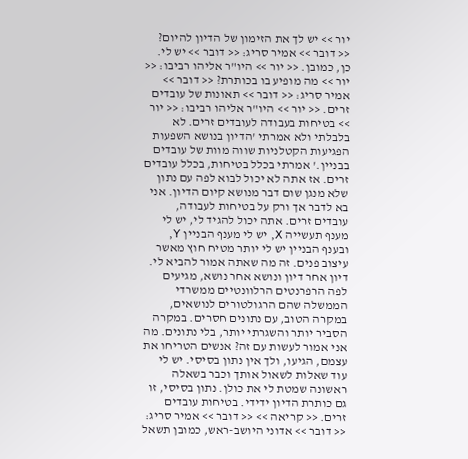יור >> יש לך את הזימון של הדיון להיום? << דובר >> אמיר סריג: << דובר >> יש לי. כן, כמובן. << יור >> היו"ר אליהו רביבו: << יור >> מה מופיע בו בכותרת? << דובר >> אמיר סריג: << דובר >> תאונות של עובדים זרים. << יור >> היו"ר אליהו רביבו: << יור >> בטיחות בעבודה לעובדים זרים. לא בלבלתי ולא אמרתי 'הדיון בנושא השפעות הפגיעות הקטלניות שווה מוות של עובדים בבניין.' אמרתי בכלל בטיחות, בכלל עובדים זרים. אז אתה לא יכול לבוא לפה עם נתון שלא מנגן שום דבר מנושא קיום הדיון. אני בא לדבר אך ורק על בטיחות לעבודה, עובדים זרים. אתה יכול להגיד לי, יש לי מענף תעשייה X, יש לי מענף הבניין Y, ובענף הבניין יש לי יותר מטיח חוץ מאשר עיצוב פנים. זה מה שאתה אמור להביא לי. דיון אחר דיון ונושא אחר נושא, מגיעים לפה הרפרנטים הרלוונטיים ממשרדי הממשלה שהם הרגולטורים לנושאים, במקרה הטוב, עם נתונים חסרים. במקרה הסביר יותר והשגרתי יותר, בלי נתונים. מה אני אמור לעשות עם זה? אנשים הטריחו את עצמם, הגיעו, ולך אין נתון בסיסי. יש לי עוד שאלות לשאול אותך וכבר בשאלה ראשונה שמטת לי את כולן. נתון בסיסי, זו גם כותרת הדיון ידידי. בטיחות עובדים זרים. << קריאה >> << דובר >> אמיר סריג: << דובר >> אדוני היושב-ראש, כמובן תשאל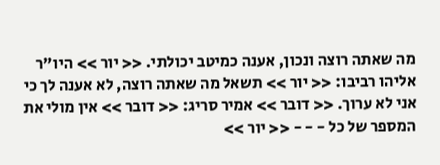מה שאתה רוצה ונכון, אענה כמיטב יכולתי. << יור >> היו"ר אליהו רביבו: << יור >> תשאל מה שאתה רוצה, לא אענה לך כי אני לא ערוך. << דובר >> אמיר סריג: << דובר >> אין מולי את המספר של כל - - - << יור >>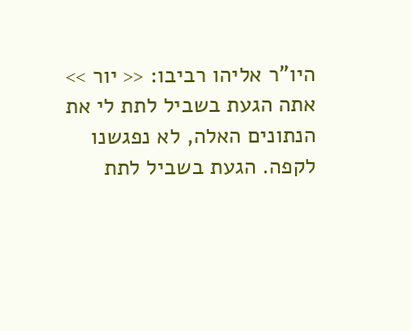היו"ר אליהו רביבו: << יור >> אתה הגעת בשביל לתת לי את הנתונים האלה, לא נפגשנו לקפה. הגעת בשביל לתת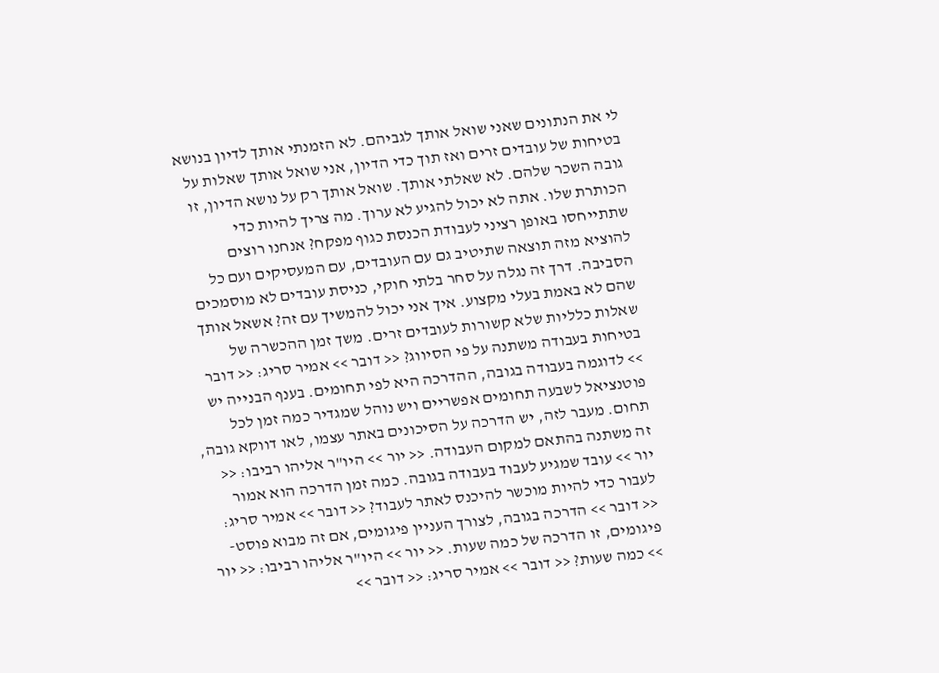לי את הנתונים שאני שואל אותך לגביהם. לא הזמנתי אותך לדיון בנושא בטיחות של עובדים זרים ואז תוך כדי הדיון, אני שואל אותך שאלות על גובה השכר שלהם. לא שאלתי אותך. שואל אותך רק על נושא הדיון, זו הכותרת שלו. אתה לא יכול להגיע לא ערוך. מה צריך להיות כדי שתתייחסו באופן רציני לעבודת הכנסת כגוף מפקח? אנחנו רוצים להוציא מזה תוצאה שתיטיב גם עם העובדים, עם המעסיקים ועם כל הסביבה. דרך זה נגלה על סחר בלתי חוקי, כניסת עובדים לא מוסמכים שהם לא באמת בעלי מקצוע. איך אני יכול להמשיך עם זה? אשאל אותך שאלות כלליות שלא קשורות לעובדים זרים. משך זמן ההכשרה של בטיחות בעבודה משתנה על פי הסיווג? << דובר >> אמיר סריג: << דובר >> לדוגמה בעבודה בגובה, ההדרכה היא לפי תחומים. בענף הבנייה יש פוטנציאל לשבעה תחומים אפשריים ויש נוהל שמגדיר כמה זמן לכל תחום. מעבר לזה, יש הדרכה על הסיכונים באתר עצמו, לאו דווקא גובה, זה משתנה בהתאם למקום העבודה. << יור >> היו"ר אליהו רביבו: << יור >> עובד שמגיע לעבוד בעבודה בגובה. כמה זמן הדרכה הוא אמור לעבור כדי להיות מוכשר להיכנס לאתר לעבוד? << דובר >> אמיר סריג: << דובר >> הדרכה בגובה, לצורך העניין פיגומים, אם זה מבוא פוסט-פיגומים, זו הדרכה של כמה שעות. << יור >> היו"ר אליהו רביבו: << יור >> כמה שעות? << דובר >> אמיר סריג: << דובר >>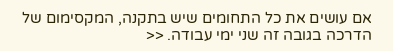אם עושים את כל התחומים שיש בתקנה, המקסימום של הדרכה בגובה זה שני ימי עבודה. <<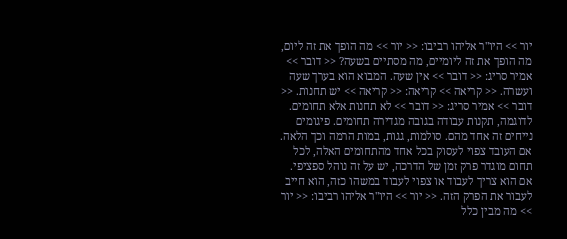יור >> היו"ר אליהו רביבו: << יור >> מה הופך את זה ליום, מה הופך את זה ליומיים, מה מסתיים בשעה? << דובר >> אמיר סריג: << דובר >> אין שעה. המבוא הוא בערך שעה ועשרה. << קריאה >> קריאה: << קריאה >> יש תחנות. << דובר >> אמיר סריג: << דובר >> לא תחנות אלא תחומים. לדוגמה, תקנות עבודה בגובה מגדירה תחומים. פיגומים נייחים זה אחד מהם. סולמות, גגות, במות הרמה וכך הלאה. אם העובד צפוי לעסוק בכל אחד מהתחומים האלה, לכל תחום מוגדר פרק זמן של הדרכה, יש על זה נוהל ספציפי. אם הוא צריך לעבוד או צפוי לעבוד במשהו כזה, הוא חייב לעבור את הפרק הזה. << יור >> היו"ר אליהו רביבו: << יור >> מה מבין כלל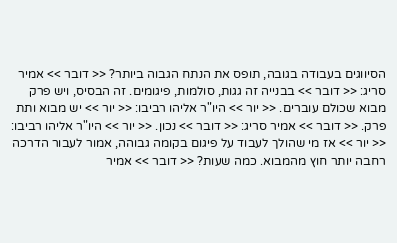הסיווגים בעבודה בגובה, תופס את הנתח הגבוה ביותר? << דובר >> אמיר סריג: << דובר >> בבנייה זה גגות, סולמות, פיגומים. זה הבסיס, ויש פרק מבוא שכולם עוברים. << יור >> היו"ר אליהו רביבו: << יור >> יש מבוא ותת פרק. << דובר >> אמיר סריג: << דובר >> נכון. << יור >> היו"ר אליהו רביבו: << יור >> אז מי שהולך לעבוד על פיגום בקומה גבוהה, אמור לעבור הדרכה רחבה יותר חוץ מהמבוא. כמה שעות? << דובר >> אמיר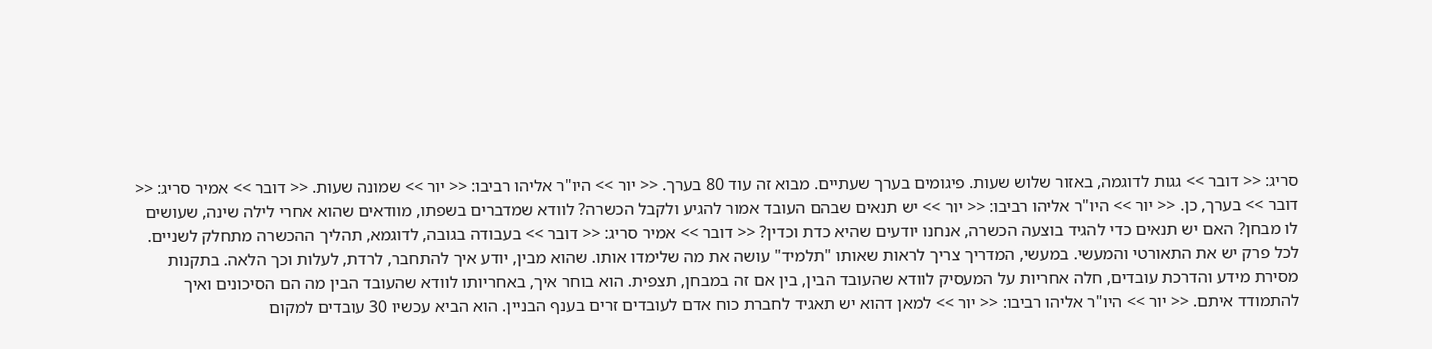סריג: << דובר >> גגות לדוגמה, באזור שלוש שעות. פיגומים בערך שעתיים. מבוא זה עוד 80 בערך. << יור >> היו"ר אליהו רביבו: << יור >> שמונה שעות. << דובר >> אמיר סריג: << דובר >> בערך, כן. << יור >> היו"ר אליהו רביבו: << יור >> יש תנאים שבהם העובד אמור להגיע ולקבל הכשרה? לוודא שמדברים בשפתו, מוודאים שהוא אחרי לילה שינה, שעושים לו מבחן? האם יש תנאים כדי להגיד בוצעה הכשרה, אנחנו יודעים שהיא כדת וכדין? << דובר >> אמיר סריג: << דובר >> בעבודה בגובה, לדוגמא, תהליך ההכשרה מתחלק לשניים. לכל פרק יש את התאורטי והמעשי. במעשי, המדריך צריך לראות שאותו "תלמיד" עושה את מה שלימדו אותו. שהוא מבין, יודע איך להתחבר, לרדת, לעלות וכך הלאה. בתקנות מסירת מידע והדרכת עובדים, חלה אחריות על המעסיק לוודא שהעובד הבין, בין אם זה במבחן, תצפית. הוא בוחר איך, באחריותו לוודא שהעובד הבין מה הם הסיכונים ואיך להתמודד איתם. << יור >> היו"ר אליהו רביבו: << יור >> למאן דהוא יש תאגיד לחברת כוח אדם לעובדים זרים בענף הבניין. הוא הביא עכשיו 30 עובדים למקום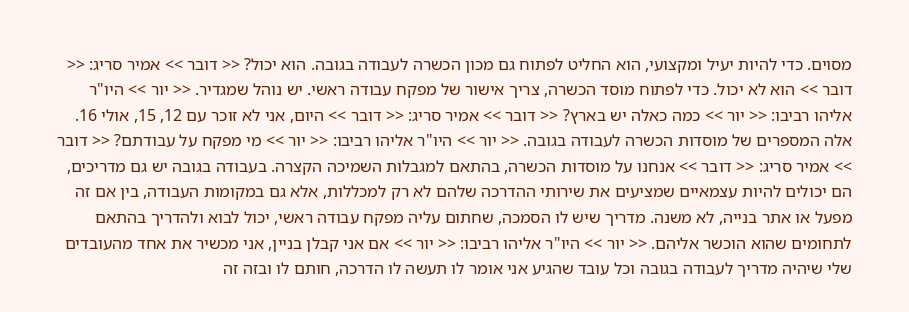מסוים. כדי להיות יעיל ומקצועי, הוא החליט לפתוח גם מכון הכשרה לעבודה בגובה. הוא יכול? << דובר >> אמיר סריג: << דובר >> הוא לא יכול. כדי לפתוח מוסד הכשרה, צריך אישור של מפקח עבודה ראשי. יש נוהל שמגדיר. << יור >> היו"ר אליהו רביבו: << יור >> כמה כאלה יש בארץ? << דובר >> אמיר סריג: << דובר >> היום, אני לא זוכר עם 12, 15, אולי 16. אלה המספרים של מוסדות הכשרה לעבודה בגובה. << יור >> היו"ר אליהו רביבו: << יור >> מי מפקח על עבודתם? << דובר >> אמיר סריג: << דובר >> אנחנו על מוסדות הכשרה, בהתאם למגבלות השמיכה הקצרה. בעבודה בגובה יש גם מדריכים, הם יכולים להיות עצמאיים שמציעים את שירותי ההדרכה שלהם לא רק למכללות, אלא גם במקומות העבודה, בין אם זה מפעל או אתר בנייה, לא משנה. מדריך שיש לו הסמכה, שחתום עליה מפקח עבודה ראשי, יכול לבוא ולהדריך בהתאם לתחומים שהוא הוכשר אליהם. << יור >> היו"ר אליהו רביבו: << יור >> אם אני קבלן בניין, אני מכשיר את אחד מהעובדים שלי שיהיה מדריך לעבודה בגובה וכל עובד שהגיע אני אומר לו תעשה לו הדרכה, חותם לו ובזה זה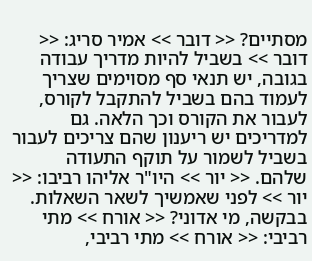מסתיים? << דובר >> אמיר סריג: << דובר >> בשביל להיות מדריך עבודה בגובה, יש תנאי סף מסוימים שצריך לעמוד בהם בשביל להתקבל לקורס, לעבור את הקורס וכך הלאה. גם למדריכים יש ריענון שהם צריכים לעבור בשביל לשמור על תוקף התעודה שלהם. << יור >> היו"ר אליהו רביבו: << יור >> לפני שאמשיך לשאר השאלות. בבקשה, מי אדוני? << אורח >> מתי רביבי: << אורח >> מתי רביבי,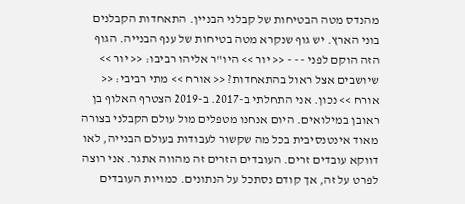מהנדס מטה הבטיחות של קבלני הבניין. התאחדות הקבלנים בוני הארץ. יש גוף שנקרא מטה בטיחות של ענף הבנייה. הגוף הזה הוקם לפני - - - << יור >> היו"ר אליהו רביבו: << יור >> שיושבים אצל ראול בהתאחדות? << אורח >> מתי רביבי: << אורח >> נכון. אני התחלתי ב-2017. ב-2019 הצטרף האלוף בן ראובן במילואים. היום אנחנו מטפלים מול עולם הקבלני בצורה מאוד אינטנסיבית בכל מה שקשור לעבודות בעולם הבנייה, לאו דווקא עובדים זרים. העובדים הזרים זה מהווה אתגר. אני רוצה לפרט על זה, אך קודם נסתכל על הנתונים. כמויות העובדים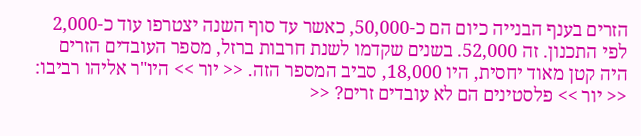הזרים בענף הבנייה כיום הם כ-50,000, כאשר עד סוף השנה יצטרפו עוד כ-2,000 לפי התכנון. זה 52,000. בשנים שקדמו לשנת חרבות ברזל, מספר העובדים הזרים היה קטן מאוד יחסית, היו 18,000, סביב המספר הזה. << יור >> היו"ר אליהו רביבו: << יור >> פלסטינים הם לא עובדים זרים? <<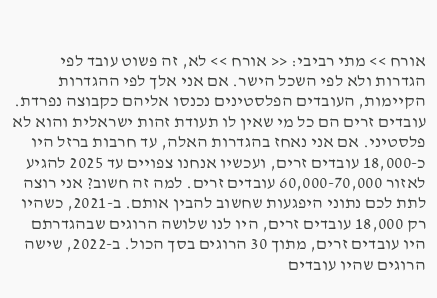אורח >> מתי רביבי: << אורח >> לא, זה פשוט עובד לפי הגדרות ולא לפי השכל הישר. אם אני אלך לפי ההגדרות הקיימות, העובדים הפלסטינים נכנסו אליהם כקבוצה נפרדת. עובדים זרים הם כל מי שאין לו תעודת זהות ישראלית והוא לא פלסטיני. אם אני נאחז בהגדרות האלה, עד חרבות ברזל היו כ-18,000 עובדים זרים, ועכשיו אנחנו צפויים עד 2025 להגיע לאזור 60,000-70,000 עובדים זרים. למה זה חשוב? אני רוצה לתת לכם נתוני היפגעות שחשוב להבין אותם. ב-2021, כשהיו רק 18,000 עובדים זרים, היו לנו שלושה הרוגים שבהגדרתם היו עובדים זרים, מתוך 30 הרוגים בסך הכול. ב-2022, שישה הרוגים שהיו עובדים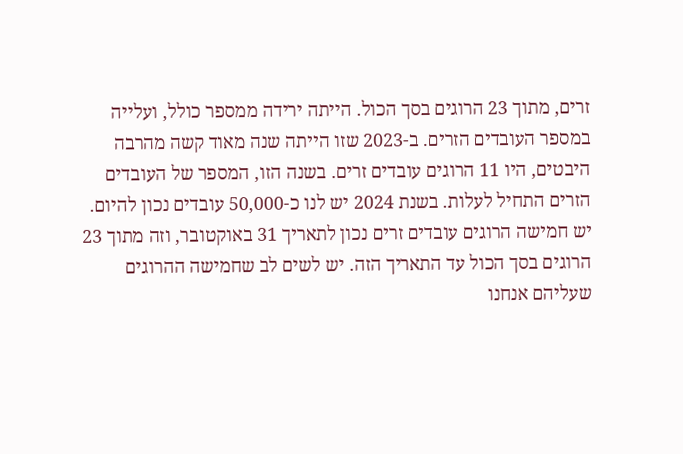זרים, מתוך 23 הרוגים בסך הכול. הייתה ירידה ממספר כולל, ועלייה במספר העובדים הזרים. ב-2023 שזו הייתה שנה מאוד קשה מהרבה היבטים, היו 11 הרוגים עובדים זרים. בשנה הזו, המספר של העובדים הזרים התחיל לעלות. בשנת 2024 יש לנו כ-50,000 עובדים נכון להיום. יש חמישה הרוגים עובדים זרים נכון לתאריך 31 באוקטובר, וזה מתוך 23 הרוגים בסך הכול עד התאריך הזה. יש לשים לב שחמישה ההרוגים שעליהם אנחנו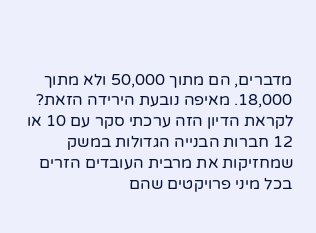מדברים, הם מתוך 50,000 ולא מתוך 18,000. מאיפה נובעת הירידה הזאת? לקראת הדיון הזה ערכתי סקר עם 10 או 12 חברות הבנייה הגדולות במשק שמחזיקות את מרבית העובדים הזרים בכל מיני פרויקטים שהם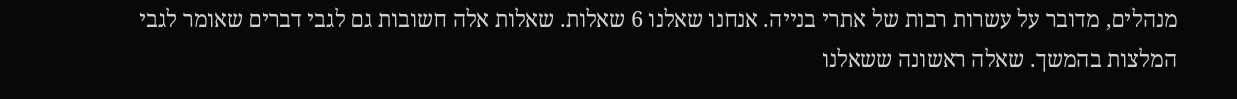מנהלים, מדובר על עשרות רבות של אתרי בנייה. אנחנו שאלנו 6 שאלות. שאלות אלה חשובות גם לגבי דברים שאומר לגבי המלצות בהמשך. שאלה ראשונה ששאלנו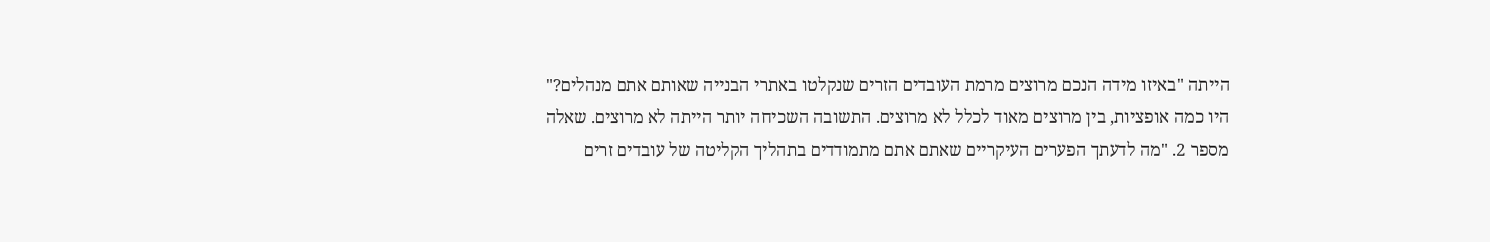הייתה "באיזו מידה הנכם מרוצים מרמת העובדים הזרים שנקלטו באתרי הבנייה שאותם אתם מנהלים?" היו כמה אופציות, בין מרוצים מאוד לכלל לא מרוצים. התשובה השכיחה יותר הייתה לא מרוצים. שאלה מספר 2. "מה לדעתך הפערים העיקריים שאתם אתם מתמודדים בתהליך הקליטה של עובדים זרים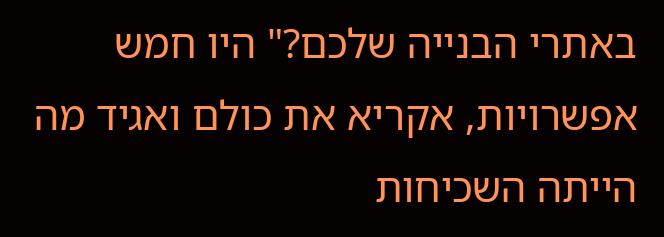באתרי הבנייה שלכם?" היו חמש אפשרויות, אקריא את כולם ואגיד מה הייתה השכיחות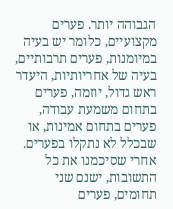הגבוהה יותר. פערים מקצועיים, כלומר יש בעיה במיומנות, פערים תרבותיים, בעיה של אחריותיות, היעדר ראש גדול, יוזמה, פערים בתחום משמעת עבודה, פערים בתחום אמינות, או שבכלל לא נתקלו בפערים. אחרי שסיכמנו את כל התשובות, ישנם שני תחומים, פערים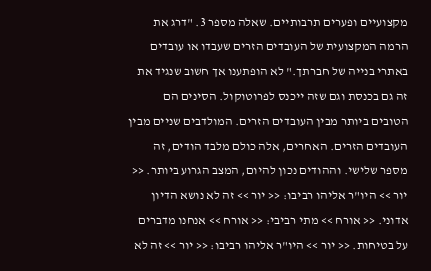מקצועיים ופערים תרבותיים. שאלה מספר 3. "דרג את הרמה המקצועית של העובדים הזרים שעבדו או עובדים באתרי בנייה של חברתך." לא הופתענו אך חשוב שנגיד את זה גם בכנסת וגם שזה ייכנס לפרוטוקול. הסינים הם הטובים ביותר מבין העובדים הזרים. המולדבים שניים מבין העובדים הזרים. האחרים, אלה כולם מלבד הודים, זה מספר שלישי. וההודים נכון להיום, המצב הגרוע ביותר. << יור >> היו"ר אליהו רביבו: << יור >> זה לא נושא הדיון אדוני. << אורח >> מתי רביבי: << אורח >> אנחנו מדברים על בטיחות. << יור >> היו"ר אליהו רביבו: << יור >> זה לא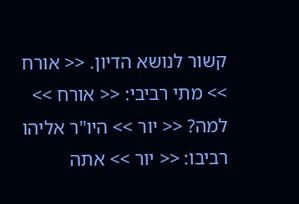קשור לנושא הדיון. << אורח >> מתי רביבי: << אורח >> למה? << יור >> היו"ר אליהו רביבו: << יור >> אתה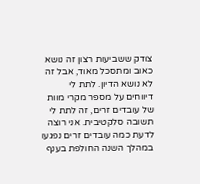צודק ששביעות רצון זה נושא כאוב ומתסכל מאוד, אבל זה לא נושא הדיון. לתת לי דיווחים על מספר מקרי מוות של עובדים זרים, זה לתת לי תשובה סלקטיבית. אני רוצה לדעת כמה עובדים זרים נפגעו במהלך השנה החולפת בענף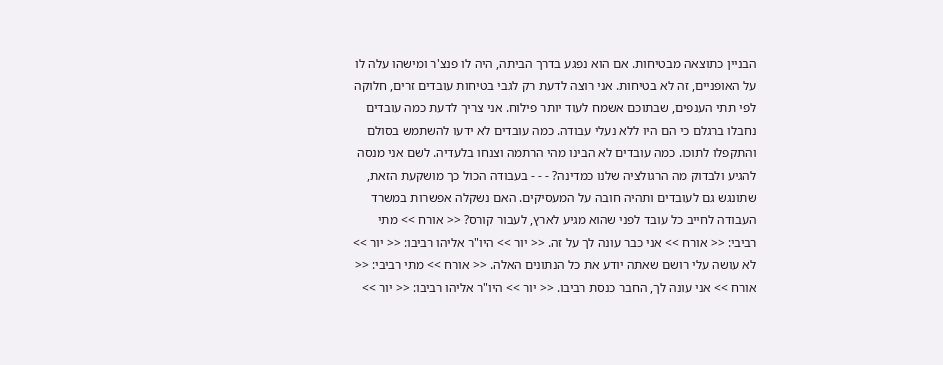הבניין כתוצאה מבטיחות. אם הוא נפגע בדרך הביתה, היה לו פנצ'ר ומישהו עלה לו על האופניים, זה לא בטיחות. אני רוצה לדעת רק לגבי בטיחות עובדים זרים, חלוקה לפי תתי הענפים, שבתוכם אשמח לעוד יותר פילוח. אני צריך לדעת כמה עובדים נחבלו ברגלם כי הם היו ללא נעלי עבודה. כמה עובדים לא ידעו להשתמש בסולם והתקפלו לתוכו. כמה עובדים לא הבינו מהי הרתמה וצנחו בלעדיה. לשם אני מנסה להגיע ולבדוק מה הרגולציה שלנו כמדינה? - - - בעבודה הכול כך מושקעת הזאת, שתונגש גם לעובדים ותהיה חובה על המעסיקים. האם נשקלה אפשרות במשרד העבודה לחייב כל עובד לפני שהוא מגיע לארץ, לעבור קורס? << אורח >> מתי רביבי: << אורח >> אני כבר עונה לך על זה. << יור >> היו"ר אליהו רביבו: << יור >> לא עושה עלי רושם שאתה יודע את כל הנתונים האלה. << אורח >> מתי רביבי: << אורח >> אני עונה לך, החבר כנסת רביבו. << יור >> היו"ר אליהו רביבו: << יור >>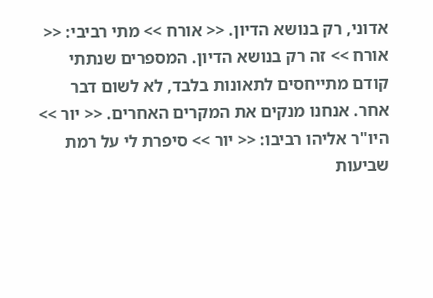אדוני, רק בנושא הדיון. << אורח >> מתי רביבי: << אורח >> זה רק בנושא הדיון. המספרים שנתתי קודם מתייחסים לתאונות בלבד, לא לשום דבר אחר. אנחנו מנקים את המקרים האחרים. << יור >> היו"ר אליהו רביבו: << יור >> סיפרת לי על רמת שביעות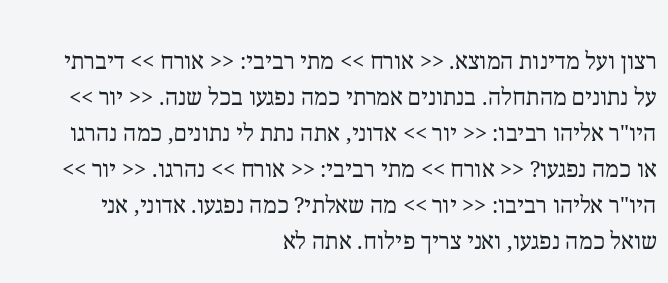רצון ועל מדינות המוצא. << אורח >> מתי רביבי: << אורח >> דיברתי על נתונים מהתחלה. בנתונים אמרתי כמה נפגעו בכל שנה. << יור >> היו"ר אליהו רביבו: << יור >> אדוני, אתה נתת לי נתונים, כמה נהרגו או כמה נפגעו? << אורח >> מתי רביבי: << אורח >> נהרגו. << יור >> היו"ר אליהו רביבו: << יור >> מה שאלתי? כמה נפגעו. אדוני, אני שואל כמה נפגעו, ואני צריך פילוח. אתה לא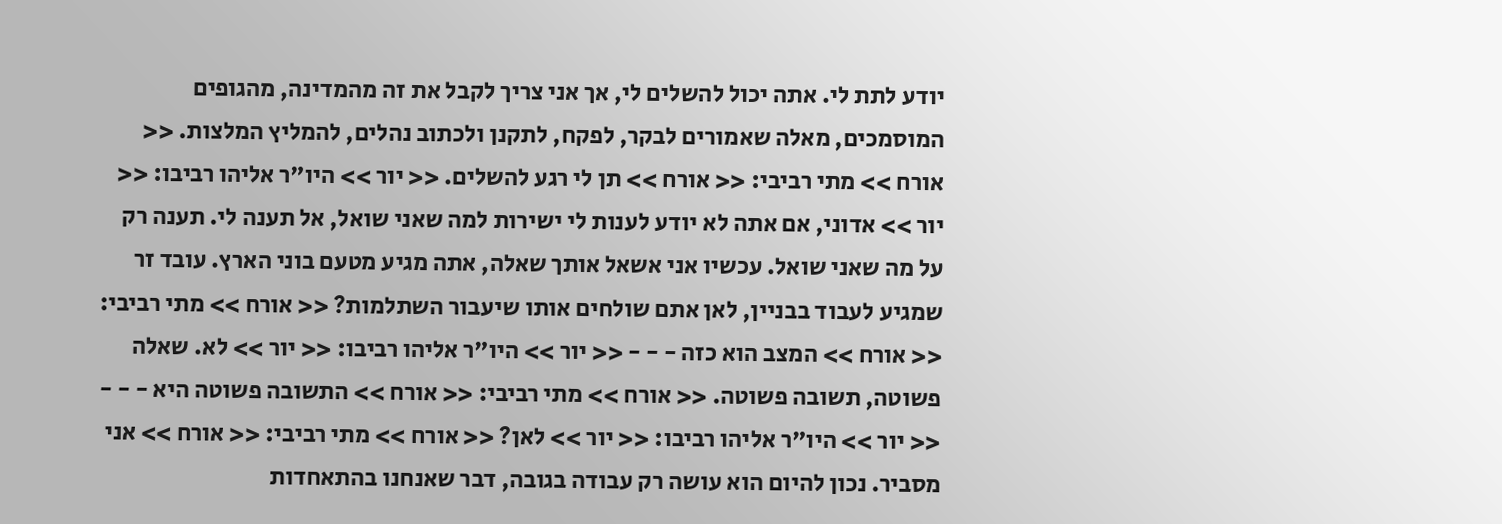יודע לתת לי. אתה יכול להשלים לי, אך אני צריך לקבל את זה מהמדינה, מהגופים המוסמכים, מאלה שאמורים לבקר, לפקח, לתקנן ולכתוב נהלים, להמליץ המלצות. << אורח >> מתי רביבי: << אורח >> תן לי רגע להשלים. << יור >> היו"ר אליהו רביבו: << יור >> אדוני, אם אתה לא יודע לענות לי ישירות למה שאני שואל, אל תענה לי. תענה רק על מה שאני שואל. עכשיו אני אשאל אותך שאלה, אתה מגיע מטעם בוני הארץ. עובד זר שמגיע לעבוד בבניין, לאן אתם שולחים אותו שיעבור השתלמות? << אורח >> מתי רביבי: << אורח >> המצב הוא כזה - - - << יור >> היו"ר אליהו רביבו: << יור >> לא. שאלה פשוטה, תשובה פשוטה. << אורח >> מתי רביבי: << אורח >> התשובה פשוטה היא - - - << יור >> היו"ר אליהו רביבו: << יור >> לאן? << אורח >> מתי רביבי: << אורח >> אני מסביר. נכון להיום הוא עושה רק עבודה בגובה, דבר שאנחנו בהתאחדות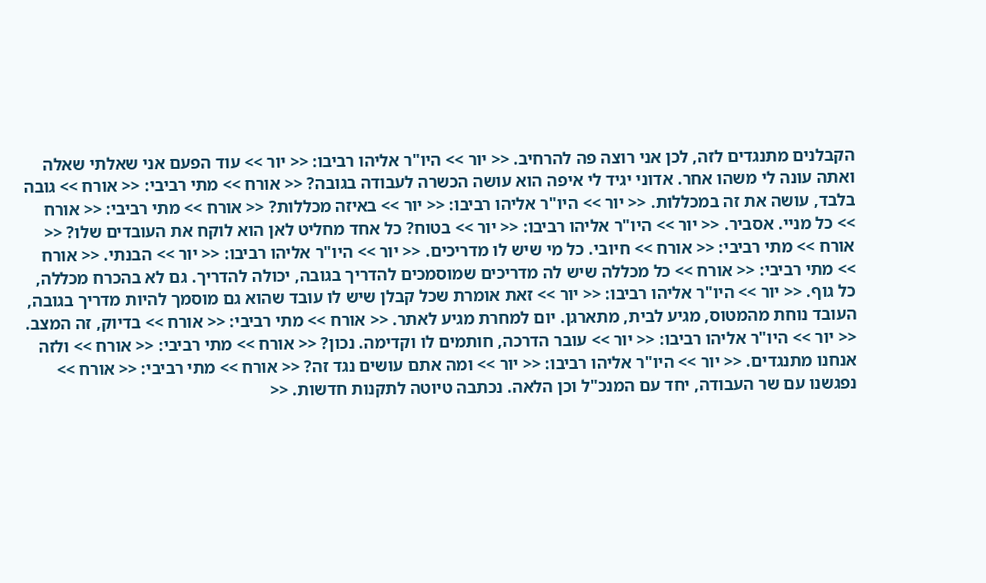הקבלנים מתנגדים לזה, לכן אני רוצה פה להרחיב. << יור >> היו"ר אליהו רביבו: << יור >> עוד הפעם אני שאלתי שאלה ואתה עונה לי משהו אחר. אדוני יגיד לי איפה הוא עושה הכשרה לעבודה בגובה? << אורח >> מתי רביבי: << אורח >> גובה בלבד, עושה את זה במכללות. << יור >> היו"ר אליהו רביבו: << יור >> באיזה מכללות? << אורח >> מתי רביבי: << אורח >> כל מניי. אסביר. << יור >> היו"ר אליהו רביבו: << יור >> בטוח? כל אחד מחליט לאן הוא לוקח את העובדים שלו? << אורח >> מתי רביבי: << אורח >> חיובי. כל מי שיש לו מדריכים. << יור >> היו"ר אליהו רביבו: << יור >> הבנתי. << אורח >> מתי רביבי: << אורח >> כל מכללה שיש לה מדריכים שמוסמכים להדריך בגובה, יכולה להדריך. גם לא בהכרח מכללה, כל גוף. << יור >> היו"ר אליהו רביבו: << יור >> זאת אומרת שכל קבלן שיש לו עובד שהוא גם מוסמך להיות מדריך בגובה, העובד נוחת מהמטוס, מגיע לבית, מתארגן. יום למחרת מגיע לאתר. << אורח >> מתי רביבי: << אורח >> בדיוק, זה המצב. << יור >> היו"ר אליהו רביבו: << יור >> עובר הדרכה, חותמים לו וקדימה. נכון? << אורח >> מתי רביבי: << אורח >> ולזה אנחנו מתנגדים. << יור >> היו"ר אליהו רביבו: << יור >> ומה אתם עושים נגד זה? << אורח >> מתי רביבי: << אורח >> נפגשנו עם שר העבודה, יחד עם המנכ"ל וכן הלאה. נכתבה טיוטה לתקנות חדשות. <<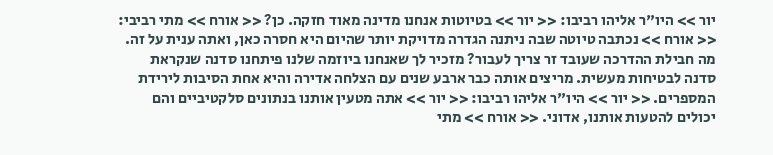יור >> היו"ר אליהו רביבו: << יור >> בטיוטות אנחנו מדינה מאוד חזקה. כן? << אורח >> מתי רביבי: << אורח >> נכתבה טיוטה שבה ניתנה הגדרה מדויקת יותר שהיום היא חסרה כאן, ואתה ענית על זה. מה חבילת ההדרכה שעובד זר צריך לעבור? מזכיר לך שאנחנו ביוזמה שלנו פיתחנו סדנה שנקראת סדנה לבטיחות מעשית. מריצים אותה כבר ארבע שנים עם הצלחה אדירה והיא אחת הסיבות לירידת המספרים. << יור >> היו"ר אליהו רביבו: << יור >> אתה מטעין אותנו בנתונים סלקטיביים והם יכולים להטעות אותנו, אדוני. << אורח >> מתי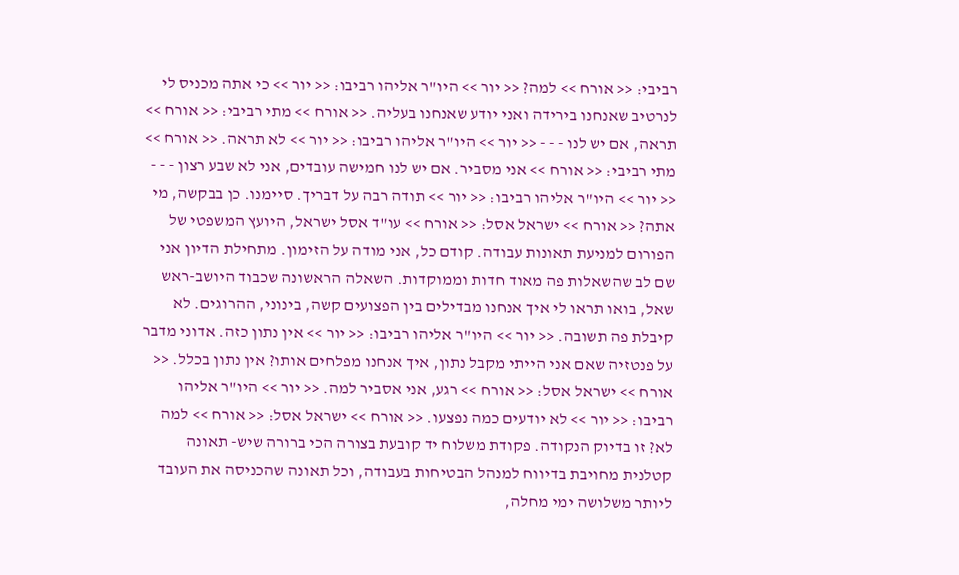רביבי: << אורח >> למה? << יור >> היו"ר אליהו רביבו: << יור >> כי אתה מכניס לי לנרטיב שאנחנו בירידה ואני יודע שאנחנו בעליה. << אורח >> מתי רביבי: << אורח >> תראה, אם יש לנו - - - << יור >> היו"ר אליהו רביבו: << יור >> לא תראה. << אורח >> מתי רביבי: << אורח >> אני מסביר. אם יש לנו חמישה עובדים, אני לא שבע רצון - - - << יור >> היו"ר אליהו רביבו: << יור >> תודה רבה על דבריך. סיימנו. כן בבקשה, מי אתה? << אורח >> ישראל אסל: << אורח >> עו"ד אסל ישראל, היועץ המשפטי של הפורום למניעת תאונות עבודה. קודם כל, אני מודה על הזימון. מתחילת הדיון אני שם לב שהשאלות פה מאוד חדות וממוקדות. השאלה הראשונה שכבוד היושב-ראש שאל, בואו תראו לי איך אנחנו מבדילים בין הפצועים קשה, בינוני, ההרוגים. לא קיבלת פה תשובה. << יור >> היו"ר אליהו רביבו: << יור >> אין נתון כזה. אדוני מדבר על פנטזיה שאם אני הייתי מקבל נתון, איך אנחנו מפלחים אותו? אין נתון בכלל. << אורח >> ישראל אסל: << אורח >> רגע, אני אסביר למה. << יור >> היו"ר אליהו רביבו: << יור >> לא יודעים כמה נפצעו. << אורח >> ישראל אסל: << אורח >> למה לא? זו בדיוק הנקודה. פקודת משלוח יד קובעת בצורה הכי ברורה שיש- תאונה קטלנית מחויבת בדיווח למנהל הבטיחות בעבודה, וכל תאונה שהכניסה את העובד ליותר משלושה ימי מחלה,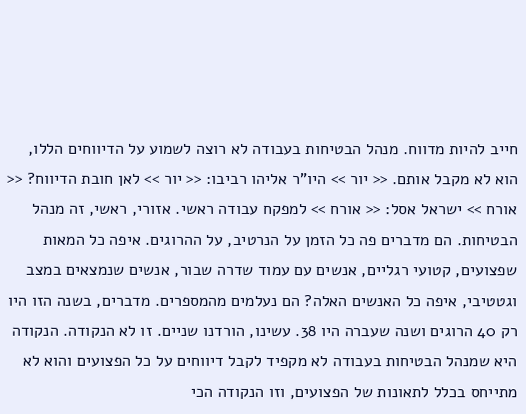חייב להיות מדווח. מנהל הבטיחות בעבודה לא רוצה לשמוע על הדיווחים הללו, הוא לא מקבל אותם. << יור >> היו"ר אליהו רביבו: << יור >> לאן חובת הדיווח? << אורח >> ישראל אסל: << אורח >> למפקח עבודה ראשי. אזורי, ראשי, זה מנהל הבטיחות. הם מדברים פה כל הזמן על הנרטיב, על ההרוגים. איפה כל המאות שפצועים, קטועי רגליים, אנשים עם עמוד שדרה שבור, אנשים שנמצאים במצב וגטטיבי, איפה כל האנשים האלה? הם נעלמים מהמספרים. מדברים, בשנה הזו היו רק 40 הרוגים ושנה שעברה היו 38. עשינו, הורדנו שניים. זו לא הנקודה. הנקודה היא שמנהל הבטיחות בעבודה לא מקפיד לקבל דיווחים על כל הפצועים והוא לא מתייחס בכלל לתאונות של הפצועים, וזו הנקודה הכי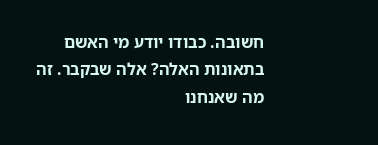חשובה. כבודו יודע מי האשם בתאונות האלה? אלה שבקבר. זה מה שאנחנו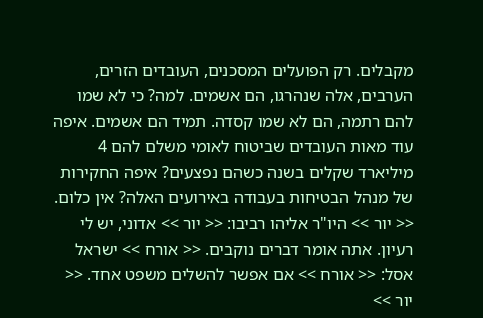מקבלים. רק הפועלים המסכנים, העובדים הזרים, הערבים, אלה שנהרגו, הם אשמים. למה? כי לא שמו להם רתמה, הם לא שמו קסדה. תמיד הם אשמים. איפה עוד מאות העובדים שביטוח לאומי משלם להם 4 מיליארד שקלים בשנה כשהם נפצעים? איפה החקירות של מנהל הבטיחות בעבודה באירועים האלה? אין כלום. << יור >> היו"ר אליהו רביבו: << יור >> אדוני, יש לי רעיון. אתה אומר דברים נוקבים. << אורח >> ישראל אסל: << אורח >> אם אפשר להשלים משפט אחד. << יור >>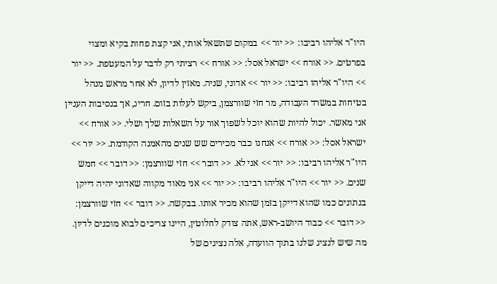היו"ר אליהו רביבו: << יור >> במקום שתשאל אותי, אני קצת פחות בקיא ומצוי בפרטים. << אורח >> ישראל אסל: << אורח >> רציתי רק לדבר על המעטפת. << יור >> היו"ר אליהו רביבו: << יור >> אדוני, שניה. מאזין לדיון, לא אחר מראש מנהל בטיחות במשרד העבודה, מר חזי שוורצמן, ביקש לעלות בזום. חריג, אך בנסיבות העניין אני מאשר. יכול להיות שהוא יוכל לשפוך אור על השאלות שלך ושלי. << אורח >> ישראל אסל: << אורח >> אנחנו כבר מכירים שש שנים מהאמנה הקודמת. << יור >> היו"ר אליהו רביבו: << יור >> אני לא. << דובר >> חזי שוורצמן: << דובר >> חמש שנים. << יור >> היו"ר אליהו רביבו: << יור >> אני מאוד מקווה שאדוני יהיה דייקן בנתונים כמו שהוא דייקן בזמן שהוא מכיר אותו. בבקשה. << דובר >> חזי שוורצמן: << דובר >> כבוד היושב-ראש, אתה צודק לחלוטין, היינו צריכים לבוא מוכנים לדיון. מה שיש לנציג שלנו בתוך הוועדה, אלה נציגים של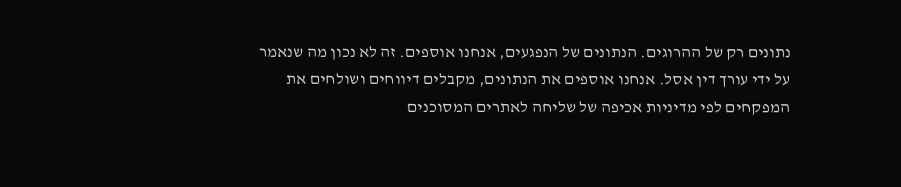נתונים רק של ההרוגים. הנתונים של הנפגעים, אנחנו אוספים. זה לא נכון מה שנאמר על ידי עורך דין אסל. אנחנו אוספים את הנתונים, מקבלים דיווחים ושולחים את המפקחים לפי מדיניות אכיפה של שליחה לאתרים המסוכנים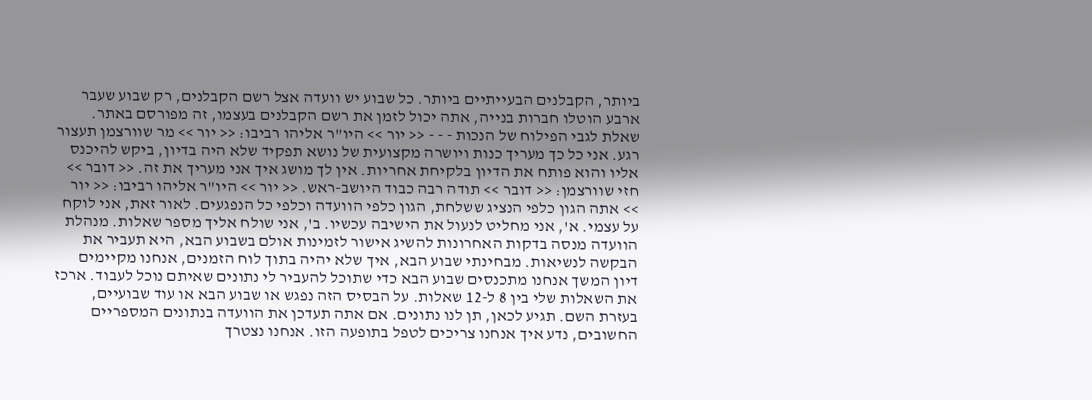ביותר, הקבלנים הבעייתיים ביותר. כל שבוע יש וועדה אצל רשם הקבלנים, רק שבוע שעבר ארבע הוטלו חברות בנייה, אתה יכול לזמן את רשם הקבלנים בעצמו, זה מפורסם באתר. שאלת לגבי הפילוח של הנכות - - - << יור >> היו"ר אליהו רביבו: << יור >> מר שוורצמן תעצור רגע. אני כל כך מעריך כנות ויושרה מקצועית של נושא תפקיד שלא היה בדיון, ביקש להיכנס אליו והוא פותח את הדיון בלקיחת אחריות. אין לך מושג איך אני מעריך את זה. << דובר >> חזי שוורצמן: << דובר >> תודה רבה כבוד היושב-ראש. << יור >> היו"ר אליהו רביבו: << יור >> אתה הגון כלפי הנציג ששלחת, הגון כלפי הוועדה וכלפי כל הנפגעים. לאור זאת, אני לוקח על עצמי. א', אני מחליט לנעול את הישיבה עכשיו. ב', אני שולח אליך מספר שאלות. מנהלת הוועדה מנסה בדקות האחרונות להשיג אישור לזמינות אולם בשבוע הבא, היא תעביר את הבקשה לנשיאות. מבחינתי שבוע הבא, איך שלא יהיה בתוך לוח הזמנים, אנחנו מקיימים דיון המשך אנחנו מתכנסים שבוע הבא כדי שתוכל להעביר לי נתונים שאיתם נוכל לעבוד. ארכז את השאלות שלי בין 8 ל-12 שאלות. על הבסיס הזה נפגש או שבוע הבא או עוד שבועיים, בעזרת השם. תגיע לכאן, תן לנו נתונים. אם אתה תעדכן את הוועדה בנתונים המספריים החשובים, נדע איך אנחנו צריכים לטפל בתופעה הזו. אנחנו נצטרך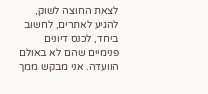לצאת החוצה לשוק, להגיע לאתרים, לחשוב ביחד, לכנס דיונים פנימיים שהם לא באולם הוועדה. אני מבקש ממך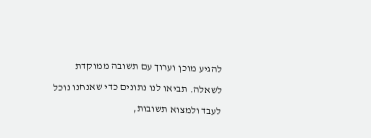להגיע מוכן וערוך עם תשובה ממוקדת לשאלה. תביאו לנו נתונים כדי שאנחנו נוכל לעבד ולמצוא תשובות,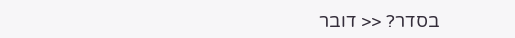בסדר? << דובר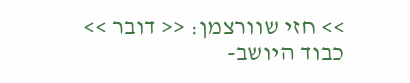>> חזי שוורצמן: << דובר >> כבוד היושב-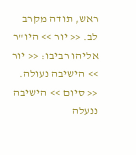ראש, תודה מקרב לב. << יור >> היו"ר אליהו רביבו: << יור >> הישיבה נעולה. << סיום >> הישיבה ננעלה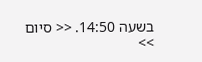בשעה 14:50. << סיום >>